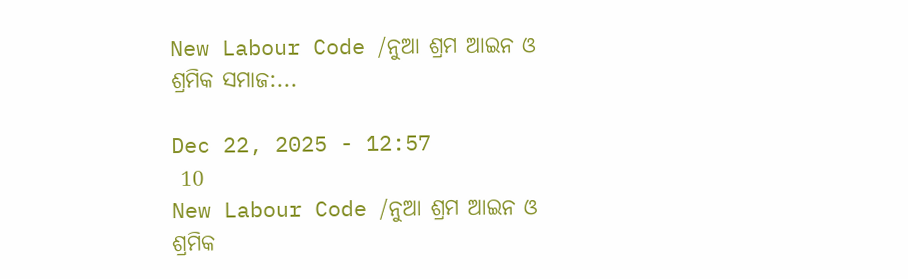New Labour Code /ନୁଆ ଶ୍ରମ ଆଇନ ଓ ଶ୍ରମିକ ସମାଜ:...

Dec 22, 2025 - 12:57
 10
New Labour Code /ନୁଆ ଶ୍ରମ ଆଇନ ଓ ଶ୍ରମିକ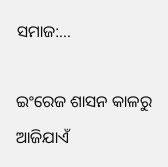ସମାଜ:...

ଇଂରେଜ ଶାସନ କାଳରୁ ଆଜିଯାଏଁ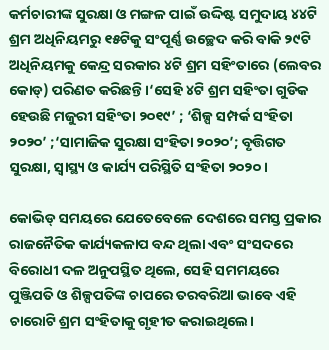କର୍ମଚାରୀଙ୍କ ସୁରକ୍ଷା ଓ ମଙ୍ଗଳ ପାଇଁ ଉଦ୍ଦିଷ୍ଟ ସମୁଦାୟ ୪୪ଟି ଶ୍ରମ ଅଧିନିୟମରୁ ୧୫ଟିକୁ ସଂପୂର୍ଣ୍ଣ ଉଚ୍ଛେଦ କରି ବାକି ୨୯ଟି ଅଧିନିୟମକୁ କେନ୍ଦ୍ର ସରକାର ୪ଟି ଶ୍ରମ ସହିଂତାରେ (ଲେବର କୋଡ୍‌) ପରିଣତ କରିଛନ୍ତି।‘ସେହି ୪ଟି ଶ୍ରମ ସହିଂତା ଗୁଡିକ ହେଉଛି ମଜୁରୀ ସହିଂତା ୨୦୧୯’ ; ‘ଶିଳ୍ପ ସମ୍ପର୍କ ସଂହିତା ୨୦୨୦’ ;‘ସାମାଜିକ ସୁରକ୍ଷା ସଂହିତା ୨୦୨୦’; ବୃତ୍ତିଗତ ସୁରକ୍ଷା, ସ୍ୱାସ୍ଥ୍ୟ ଓ କାର୍ଯ୍ୟ ପରିସ୍ଥିତି ସଂହିତା ୨୦୨୦ ।

କୋଭିଡ୍‌ ସମୟରେ ଯେତେବେଳେ ଦେଶରେ ସମସ୍ତ ପ୍ରକାର ରାଜନୈତିକ କାର୍ଯ୍ୟକଳାପ ବନ୍ଦ ଥିଲା ଏବଂ ସଂସଦରେ ବିରୋଧୀ ଦଳ ଅନୁପସ୍ଥିତ ଥିଲେ, ସେହି ସମମୟରେ ପୁଞ୍ଜିପତି ଓ ଶିଳ୍ପପତିଙ୍କ ଚାପରେ ତରବରିଆ ଭାବେ ଏହି ଚାରୋଟି ଶ୍ରମ ସଂହିତାକୁ ଗୃହୀତ କରାଇଥିଲେ।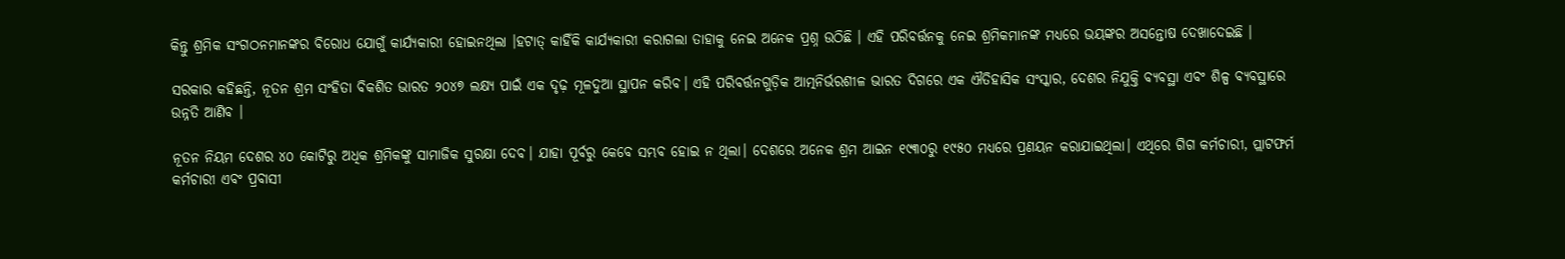କିନ୍ତୁ ଶ୍ରମିକ ସଂଗଠନମାନଙ୍କର ବିରୋଧ ଯୋଗୁଁ କାର୍ଯ୍ୟକାରୀ ହୋଇନଥିଲା ।ହଟାତ୍ କାହିଁକି କାର୍ଯ୍ୟକାରୀ କରାଗଲା ତାହାକୁ ନେଇ ଅନେକ ପ୍ରଶ୍ନ ଉଠିଛି । ଏହି ପରିବର୍ତ୍ତନକୁ ନେଇ ଶ୍ରମିକମାନଙ୍କ ମଧ୍ୟରେ ଭୟଙ୍କର ଅସନ୍ତୋଷ ଦେଖାଦେଇଛି ।

ସରକାର କହିଛନ୍ତି, ନୂତନ ଶ୍ରମ ସଂହିତା ବିକଶିତ ଭାରତ ୨୦୪୭ ଲକ୍ଷ୍ୟ ପାଇଁ ଏକ ଦୃଢ଼ ମୂଳଦୁଆ ସ୍ଥାପନ କରିବ। ଏହି ପରିବର୍ତ୍ତନଗୁଡ଼ିକ ଆତ୍ମନିର୍ଭରଶୀଳ ଭାରତ ଦିଗରେ ଏକ ଐତିହାସିକ ସଂସ୍କାର, ଦେଶର ନିଯୁକ୍ତି ବ୍ୟବସ୍ଥା ଏବଂ ଶିଳ୍ପ ବ୍ୟବସ୍ଥାରେ ଉନ୍ନତି ଆଣିବ ।

ନୂତନ ନିୟମ ଦେଶର ୪୦ କୋଟିରୁ ଅଧିକ ଶ୍ରମିକଙ୍କୁ ସାମାଜିକ ସୁରକ୍ଷା ଦେବ। ଯାହା ପୂର୍ବରୁ କେବେ ସମ୍ଭବ ହୋଇ ନ ଥିଲା। ଦେଶରେ ଅନେକ ଶ୍ରମ ଆଇନ ୧୯୩୦ରୁ ୧୯୫୦ ମଧ୍ୟରେ ପ୍ରଣୟନ କରାଯାଇଥିଲା। ଏଥିରେ ଗିଗ କର୍ମଚାରୀ, ପ୍ଲାଟଫର୍ମ କର୍ମଚାରୀ ଏବଂ ପ୍ରବାସୀ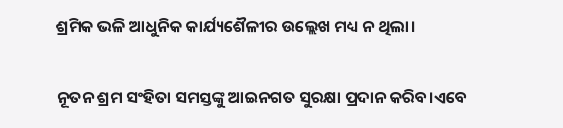ଶ୍ରମିକ ଭଳି ଆଧୁନିକ କାର୍ଯ୍ୟଶୈଳୀର ଉଲ୍ଲେଖ ମଧ୍ୟ ନ ଥିଲା।

ନୂତନ ଶ୍ରମ ସଂହିତା ସମସ୍ତଙ୍କୁ ଆଇନଗତ ସୁରକ୍ଷା ପ୍ରଦାନ କରିବ।ଏବେ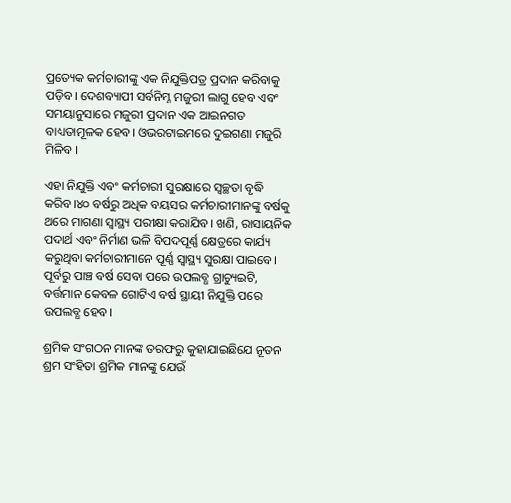ପ୍ରତ୍ୟେକ କର୍ମଚାରୀଙ୍କୁ ଏକ ନିଯୁକ୍ତିପତ୍ର ପ୍ରଦାନ କରିବାକୁ ପଡ଼ିବ। ଦେଶବ୍ୟାପୀ ସର୍ବନିମ୍ନ ମଜୁରୀ ଲାଗୁ ହେବ ଏବଂ ସମୟାନୁସାରେ ମଜୁରୀ ପ୍ରଦାନ ଏକ ଆଇନଗତ ବାଧ୍ୟତାମୂଳକ ହେବ। ଓଭରଟାଇମରେ ଦୁଇଗଣା ମଜୁରି ମିଳିବ ।

ଏହା ନିଯୁକ୍ତି ଏବଂ କର୍ମଚାରୀ ସୁରକ୍ଷାରେ ସ୍ବଚ୍ଛତା ବୃଦ୍ଧି କରିବ।୪୦ ବର୍ଷରୁ ଅଧିକ ବୟସର କର୍ମଚାରୀମାନଙ୍କୁ ବର୍ଷକୁ ଥରେ ମାଗଣା ସ୍ବାସ୍ଥ୍ୟ ପରୀକ୍ଷା କରାଯିବ। ଖଣି, ରାସାୟନିକ ପଦାର୍ଥ ଏବଂ ନିର୍ମାଣ ଭଳି ବିପଦପୂର୍ଣ୍ଣ କ୍ଷେତ୍ରରେ କାର୍ଯ୍ୟ କରୁଥିବା କର୍ମଚାରୀମାନେ ପୂର୍ଣ୍ଣ ସ୍ବାସ୍ଥ୍ୟ ସୁରକ୍ଷା ପାଇବେ। ପୂର୍ବରୁ ପାଞ୍ଚ ବର୍ଷ ସେବା ପରେ ଉପଲବ୍ଧ ଗ୍ରାଚ୍ୟୁଇଟି, ବର୍ତ୍ତମାନ କେବଳ ଗୋଟିଏ ବର୍ଷ ସ୍ଥାୟୀ ନିଯୁକ୍ତି ପରେ ଉପଲବ୍ଧ ହେବ।

ଶ୍ରମିକ ସଂଗଠନ ମାନଙ୍କ ତରଫରୁ କୁହାଯାଇଛିଯେ ନୂତନ ଶ୍ରମ ସଂହିତା ଶ୍ରମିକ ମାନଙ୍କୁ ଯେଉଁ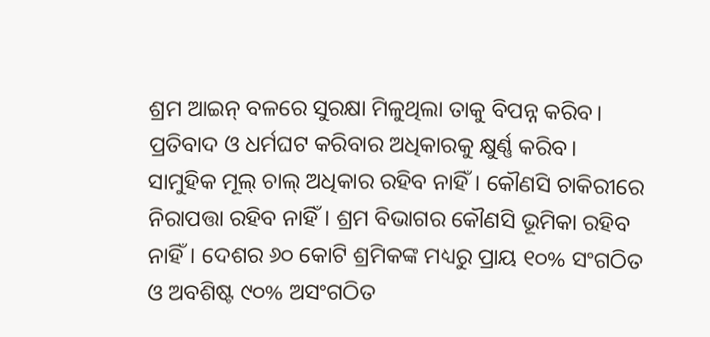ଶ୍ରମ ଆଇନ୍ ବଳରେ ସୁରକ୍ଷା ମିଳୁଥିଲା ତାକୁ ବିପନ୍ନ କରିବ। ପ୍ରତିବାଦ ଓ ଧର୍ମଘଟ କରିବାର ଅଧିକାରକୁ କ୍ଷୁର୍ଣ୍ଣ କରିବ। ସାମୁହିକ ମୂଲ୍ ଚାଲ୍ ଅଧିକାର ରହିବ ନାହିଁ। କୌଣସି ଚାକିରୀରେ ନିରାପତ୍ତା ରହିବ ନାହିଁ। ଶ୍ରମ ବିଭାଗର କୌଣସି ଭୂମିକା ରହିବ ନାହିଁ। ଦେଶର ୬୦ କୋଟି ଶ୍ରମିକଙ୍କ ମଧ୍ୟରୁ ପ୍ରାୟ ୧୦% ସଂଗଠିତ ଓ ଅବଶିଷ୍ଟ ୯୦% ଅସଂଗଠିତ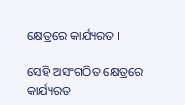କ୍ଷେତ୍ରରେ କାର୍ଯ୍ୟରତ ।

ସେହି ଅସଂଗଠିତ କ୍ଷେତ୍ରରେ କାର୍ଯ୍ୟରତ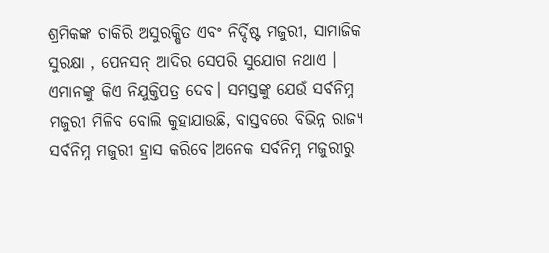ଶ୍ରମିକଙ୍କ ଚାକିରି ଅସୁରକ୍ଷିତ ଏବଂ ନିର୍ଦ୍ଦିଷ୍ଟ ମଜୁରୀ, ସାମାଜିକ ସୁରକ୍ଷା , ପେନସନ୍ ଆଦିର ସେପରି ସୁଯୋଗ ନଥାଏ । ଏମାନଙ୍କୁ କିଏ ନିଯୁକ୍ତିପତ୍ର ଦେବ। ସମସ୍ତଙ୍କୁ ଯେଉଁ ସର୍ବନିମ୍ନ ମଜୁରୀ ମିଳିବ ବୋଲି କୁହାଯାଉଛି, ବାସ୍ତବରେ ବିଭିନ୍ନ ରାଜ୍ୟ ସର୍ବନିମ୍ନ ମଜୁରୀ ହ୍ରାସ କରିବେ।ଅନେକ ସର୍ବନିମ୍ନ ମଜୁରୀରୁ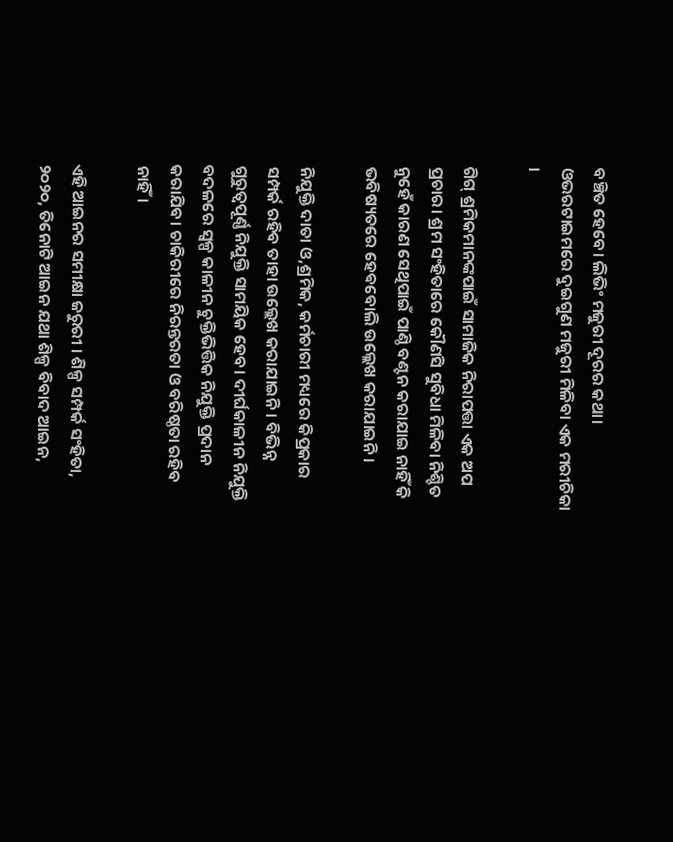ବଞ୍ଚିତ ହେବେ। ଲିଭିଂ ମଜୁରୀ ଦୂରର କଥା। ଓଭରଟାଇମରେ ଦୁଇଗୁଣ ମଜୁରୀ ମିଳିବା ଏକ ମରୀଚିକା ।

ଗିଗ୍ ଶ୍ରମିକମାନଙ୍କପାଇଁ ସାମାଜିକ ନିରାପତ୍ତା ଏକ ଅପ ପ୍ରଚାର। ଶ୍ରମ ସଂହିତାରେ କୌଣସି ସୁବିଧା ମିଳିବା ନିଶ୍ଚିତ ନୁହେଁ କାରଣ ସେଥିପାଇଁ ପାଣ୍ଠି ବଣ୍ଟନ କରାଯାଇ ନାହିଁ କି ଭବିଷ୍ୟତରେ ହେଵବୋଲି ଉଲ୍ଲେଖ କରାଯାଇନି।

ନିଯୁକ୍ତି ଦାତା ଓ,ଶ୍ରମିକ, କର୍ମଚାରୀ ମଧ୍ୟରେ କିପ୍ରକାର ସମ୍ପର୍କ ରହିବ ତାହା ଉଲ୍ଲେଖ କରାଯାଇନି। ବିଭିନ୍ନ ଗୁରୁତ୍ୱପୂର୍ଣ୍ଣ ନିଯୁକ୍ତି ସାମୟିକ ହେବ। ଦୀର୍ଘକାଳୀନ ନିଯୁକ୍ତି ବଦଳରେ ସ୍ୱଳ୍ପ କାଳୀନ ଚୁକ୍ତିଭିତ୍ତିକ ନିଯୁକ୍ତି ପ୍ରଦାନ କରାଯିବ। ଚାକିରୀରେ ନିରନ୍ତରତା ଓ ବରିଷ୍ଠତା ରହିବ ନାହିଁ।

ଏହି ଆଇନର ସମୀକ୍ଷା ଜରୁରୀ । ଶିଳ୍ପ ସମ୍ପର୍କ ସଂହିତା, ୨୦୨୦, ତିନୋଟି ଆଇନ ଯଥା ଶିଳ୍ପ ବିବାଦ ଆଇନ,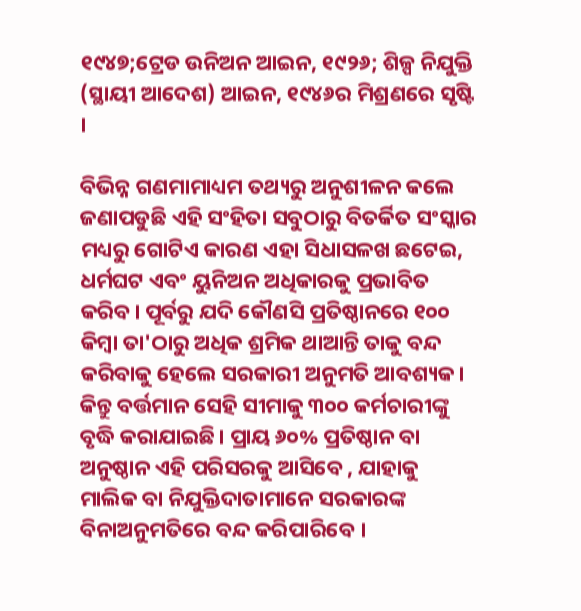୧୯୪୭;ଟ୍ରେଡ ଉନିଅନ ଆଇନ, ୧୯୨୬; ଶିଳ୍ପ ନିଯୁକ୍ତି (ସ୍ଥାୟୀ ଆଦେଶ) ଆଇନ, ୧୯୪୬ର ମିଶ୍ରଣରେ ସୃଷ୍ଟି ।

ବିଭିନ୍ନ ଗଣମାମାଧ୍ୟମ ତଥ୍ୟରୁ ଅନୁଶୀଳନ କଲେ ଜଣାପଡୁଛି ଏହି ସଂହିତା ସବୁଠାରୁ ବିତର୍କିତ ସଂସ୍କାର ମଧ୍ୟରୁ ଗୋଟିଏ କାରଣ ଏହା ସିଧାସଳଖ ଛଟେଇ, ଧର୍ମଘଟ ଏବଂ ୟୁନିଅନ ଅଧିକାରକୁ ପ୍ରଭାବିତ କରିବ। ପୂର୍ବରୁ ଯଦି କୌଣସି ପ୍ରତିଷ୍ଠାନରେ ୧୦୦ କିମ୍ବା ତା'ଠାରୁ ଅଧିକ ଶ୍ରମିକ ଥାଆନ୍ତି ତାକୁ ବନ୍ଦ କରିବାକୁ ହେଲେ ସରକାରୀ ଅନୁମତି ଆବଶ୍ୟକ। କିନ୍ତୁ ବର୍ତ୍ତମାନ ସେହି ସୀମାକୁ ୩୦୦ କର୍ମଚାରୀଙ୍କୁ ବୃଦ୍ଧି କରାଯାଇଛି। ପ୍ରାୟ ୬୦% ପ୍ରତିଷ୍ଠାନ ବା ଅନୁଷ୍ଠାନ ଏହି ପରିସରକୁ ଆସିବେ , ଯାହାକୁ ମାଲିକ ବା ନିଯୁକ୍ତିଦାତାମାନେ ସରକାରଙ୍କ ବିନାଅନୁମତିରେ ବନ୍ଦ କରିପାରିବେ ।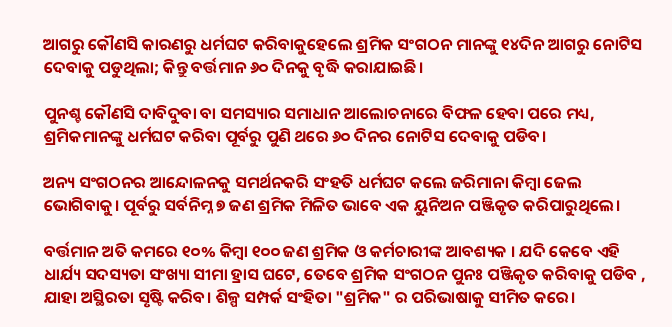ଆଗରୁ କୌଣସି କାରଣରୁ ଧର୍ମଘଟ କରିବାକୁହେଲେ ଶ୍ରମିକ ସଂଗଠନ ମାନଙ୍କୁ ୧୪ଦିନ ଆଗରୁ ନୋଟିସ ଦେବାକୁ ପଡୁଥିଲା; କିନ୍ତୁ ବର୍ତ୍ତମାନ ୬୦ ଦିନକୁ ବୃଦ୍ଧି କରାଯାଇଛି।

ପୁନଶ୍ଚ କୌଣସି ଦାବିଦୁବା ବା ସମସ୍ୟାର ସମାଧାନ ଆଲୋଚନାରେ ବିଫଳ ହେବା ପରେ ମଧ୍ୟ, ଶ୍ରମିକମାନଙ୍କୁ ଧର୍ମଘଟ କରିବା ପୂର୍ବରୁ ପୁଣି ଥରେ ୬୦ ଦିନର ନୋଟିସ ଦେବାକୁ ପଡିବ।

ଅନ୍ୟ ସଂଗଠନର ଆନ୍ଦୋଳନକୁ ସମର୍ଥନକରି ସଂହତି ଧର୍ମଘଟ କଲେ ଜରିମାନା କିମ୍ବା ଜେଲ ଭୋଗିବାକୁ। ପୂର୍ବରୁ ସର୍ବନିମ୍ନ ୭ ଜଣ ଶ୍ରମିକ ମିଳିତ ଭାବେ ଏକ ୟୁନିଅନ ପଞ୍ଜିକୃତ କରିପାରୁଥିଲେ।

ବର୍ତ୍ତମାନ ଅତି କମରେ ୧୦% କିମ୍ବା ୧୦୦ ଜଣ ଶ୍ରମିକ ଓ କର୍ମଚାରୀଙ୍କ ଆବଶ୍ୟକ । ଯଦି କେବେ ଏହି ଧାର୍ଯ୍ୟ ସଦସ୍ୟତା ସଂଖ୍ୟା ସୀମା ହ୍ରାସ ଘଟେ, ତେବେ ଶ୍ରମିକ ସଂଗଠନ ପୁନଃ ପଞ୍ଜିକୃତ କରିବାକୁ ପଡିବ , ଯାହା ଅସ୍ଥିରତା ସୃଷ୍ଟି କରିବ। ଶିଳ୍ପ ସମ୍ପର୍କ ସଂହିତା "ଶ୍ରମିକ" ର ପରିଭାଷାକୁ ସୀମିତ କରେ।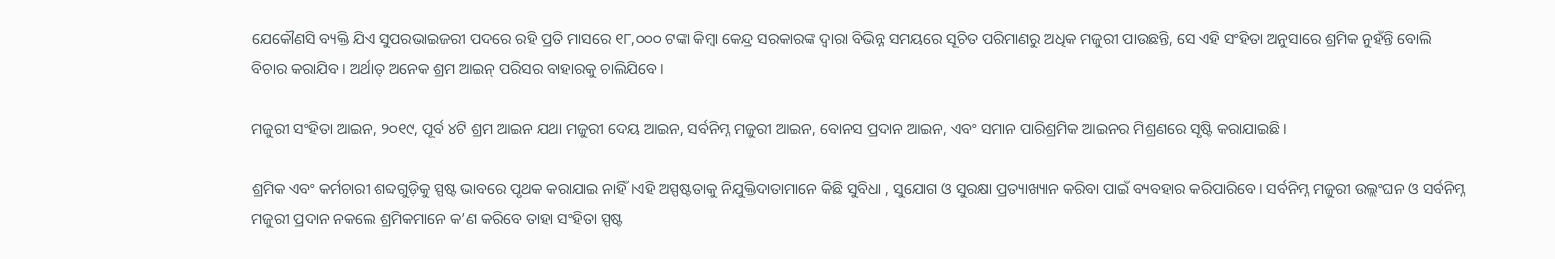ଯେକୌଣସି ବ୍ୟକ୍ତି ଯିଏ ସୁପରଭାଇଜରୀ ପଦରେ ରହି ପ୍ରତି ମାସରେ ୧୮,୦୦୦ ଟଙ୍କା କିମ୍ବା କେନ୍ଦ୍ର ସରକାରଙ୍କ ଦ୍ୱାରା ବିଭିନ୍ନ ସମୟରେ ସୂଚିତ ପରିମାଣରୁ ଅଧିକ ମଜୁରୀ ପାଉଛନ୍ତି, ସେ ଏହି ସଂହିତା ଅନୁସାରେ ଶ୍ରମିକ ନୁହଁନ୍ତି ବୋଲି ବିଚାର କରାଯିବ। ଅର୍ଥାତ୍ ଅନେକ ଶ୍ରମ ଆଇନ୍ ପରିସର ବାହାରକୁ ଚାଲିଯିବେ।

ମଜୁରୀ ସଂହିତା ଆଇନ, ୨୦୧୯, ପୂର୍ବ ୪ଟି ଶ୍ରମ ଆଇନ ଯଥା ମଜୁରୀ ଦେୟ ଆଇନ, ସର୍ବନିମ୍ନ ମଜୁରୀ ଆଇନ, ବୋନସ ପ୍ରଦାନ ଆଇନ, ଏବଂ ସମାନ ପାରିଶ୍ରମିକ ଆଇନର ମିଶ୍ରଣରେ ସୃଷ୍ଟି କରାଯାଇଛି।

ଶ୍ରମିକ ଏବଂ କର୍ମଚାରୀ ଶବ୍ଦଗୁଡ଼ିକୁ ସ୍ପଷ୍ଟ ଭାବରେ ପୃଥକ କରାଯାଇ ନାହିଁ।ଏହି ଅସ୍ପଷ୍ଟତାକୁ ନିଯୁକ୍ତିଦାତାମାନେ କିଛି ସୁବିଧା , ସୁଯୋଗ ଓ ସୁରକ୍ଷା ପ୍ରତ୍ୟାଖ୍ୟାନ କରିବା ପାଇଁ ବ୍ୟବହାର କରିପାରିବେ। ସର୍ବନିମ୍ନ ମଜୁରୀ ଉଲ୍ଲଂଘନ ଓ ସର୍ବନିମ୍ନ ମଜୁରୀ ପ୍ରଦାନ ନକଲେ ଶ୍ରମିକମାନେ କ’ଣ କରିବେ ତାହା ସଂହିତା ସ୍ପଷ୍ଟ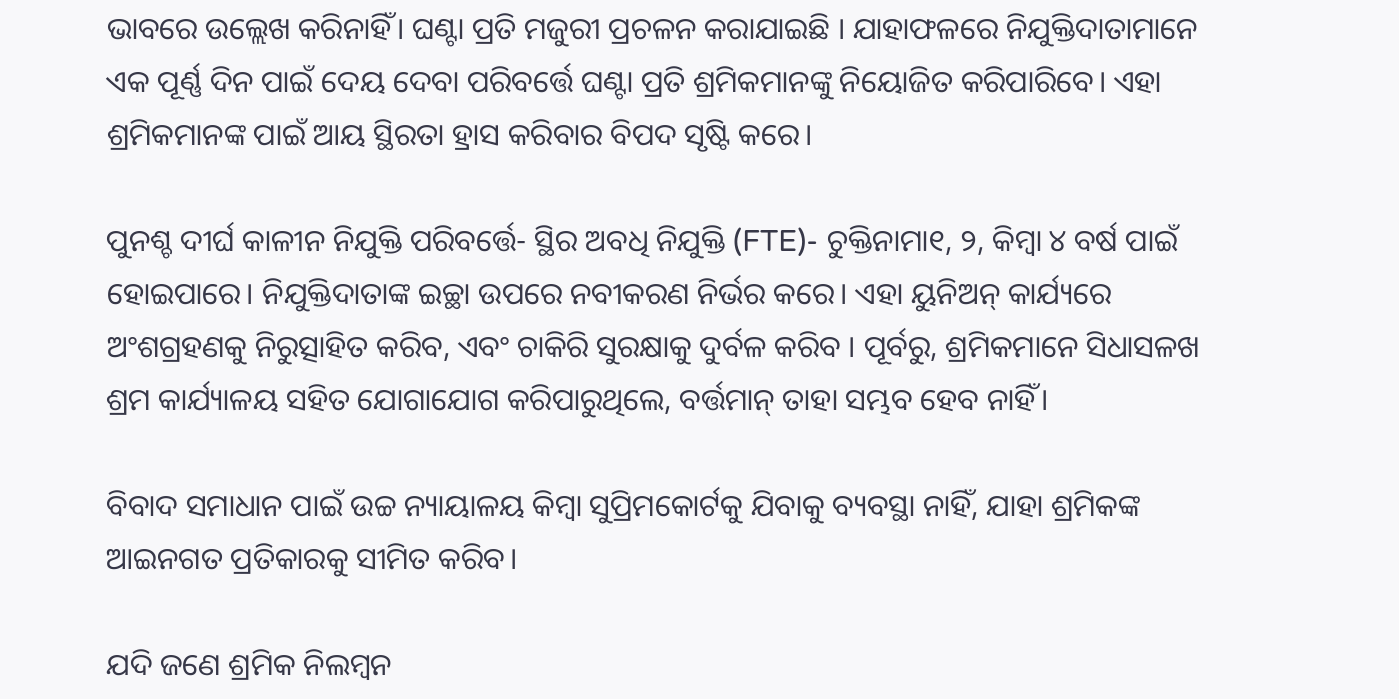ଭାବରେ ଉଲ୍ଲେଖ କରିନାହିଁ। ଘଣ୍ଟା ପ୍ରତି ମଜୁରୀ ପ୍ରଚଳନ କରାଯାଇଛି । ଯାହାଫଳରେ ନିଯୁକ୍ତିଦାତାମାନେ ଏକ ପୂର୍ଣ୍ଣ ଦିନ ପାଇଁ ଦେୟ ଦେବା ପରିବର୍ତ୍ତେ ଘଣ୍ଟା ପ୍ରତି ଶ୍ରମିକମାନଙ୍କୁ ନିୟୋଜିତ କରିପାରିବେ। ଏହା ଶ୍ରମିକମାନଙ୍କ ପାଇଁ ଆୟ ସ୍ଥିରତା ହ୍ରାସ କରିବାର ବିପଦ ସୃଷ୍ଟି କରେ।

ପୁନଶ୍ଚ ଦୀର୍ଘ କାଳୀନ ନିଯୁକ୍ତି ପରିବର୍ତ୍ତେ- ସ୍ଥିର ଅବଧି ନିଯୁକ୍ତି (FTE)- ଚୁକ୍ତିନାମା୧, ୨, କିମ୍ବା ୪ ବର୍ଷ ପାଇଁ ହୋଇପାରେ। ନିଯୁକ୍ତିଦାତାଙ୍କ ଇଚ୍ଛା ଉପରେ ନବୀକରଣ ନିର୍ଭର କରେ। ଏହା ୟୁନିଅନ୍ କାର୍ଯ୍ୟରେ ଅଂଶଗ୍ରହଣକୁ ନିରୁତ୍ସାହିତ କରିବ, ଏବଂ ଚାକିରି ସୁରକ୍ଷାକୁ ଦୁର୍ବଳ କରିବ । ପୂର୍ବରୁ, ଶ୍ରମିକମାନେ ସିଧାସଳଖ ଶ୍ରମ କାର୍ଯ୍ୟାଳୟ ସହିତ ଯୋଗାଯୋଗ କରିପାରୁଥିଲେ, ବର୍ତ୍ତମାନ୍ ତାହା ସମ୍ଭବ ହେବ ନାହିଁ।

ବିବାଦ ସମାଧାନ ପାଇଁ ଉଚ୍ଚ ନ୍ୟାୟାଳୟ କିମ୍ବା ସୁପ୍ରିମକୋର୍ଟକୁ ଯିବାକୁ ବ୍ୟବସ୍ଥା ନାହିଁ, ଯାହା ଶ୍ରମିକଙ୍କ ଆଇନଗତ ପ୍ରତିକାରକୁ ସୀମିତ କରିବ।

ଯଦି ଜଣେ ଶ୍ରମିକ ନିଲମ୍ବନ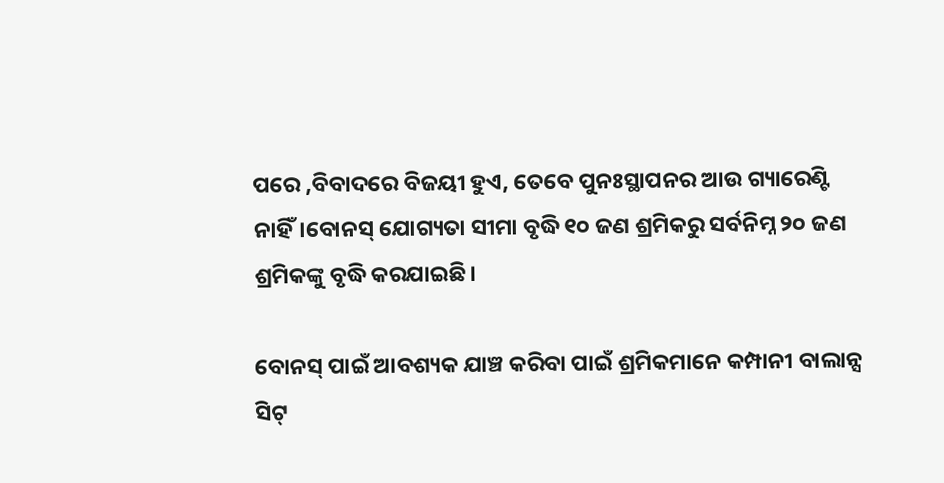ପରେ ,ବିବାଦରେ ବିଜୟୀ ହୁଏ, ତେବେ ପୁନଃସ୍ଥାପନର ଆଉ ଗ୍ୟାରେଣ୍ଟି ନାହିଁ।ବୋନସ୍ ଯୋଗ୍ୟତା ସୀମା ବୃଦ୍ଧି ୧୦ ଜଣ ଶ୍ରମିକରୁ ସର୍ବନିମ୍ନ ୨୦ ଜଣ ଶ୍ରମିକଙ୍କୁ ବୃଦ୍ଧି କରଯାଇଛି।

ବୋନସ୍ ପାଇଁ ଆବଶ୍ୟକ ଯାଞ୍ଚ କରିବା ପାଇଁ ଶ୍ରମିକମାନେ କମ୍ପାନୀ ବାଲାନ୍ସ ସିଟ୍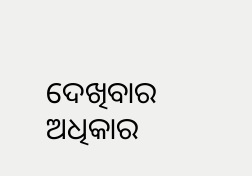ଦେଖିବାର ଅଧିକାର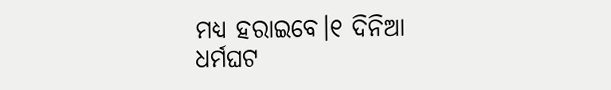ମଧ୍ୟ ହରାଇବେ।୧ ଦିନିଆ ଧର୍ମଘଟ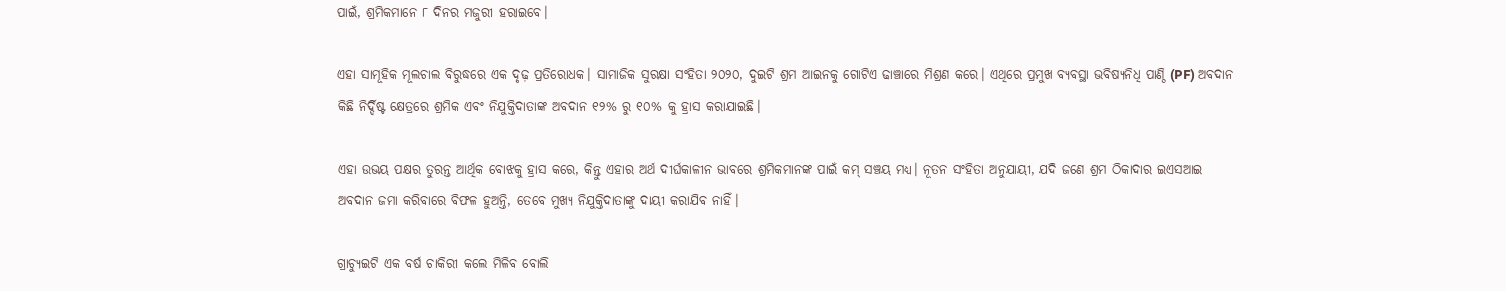ପାଇଁ, ଶ୍ରମିକମାନେ ୮ ଦିନର ମଜୁରୀ ହରାଇବେ।

ଏହା ସାମୂହିକ ମୂଲଚାଲ ବିରୁଦ୍ଧରେ ଏକ ଦୃଢ଼ ପ୍ରତିରୋଧକ। ସାମାଜିକ ସୁରକ୍ଷା ସଂହିତା ୨୦୨୦, ଦୁଇଟି ଶ୍ରମ ଆଇନକୁ ଗୋଟିଏ ଢାଞ୍ଚାରେ ମିଶ୍ରଣ କରେ। ଏଥିରେ ପ୍ରମୁଖ ବ୍ୟବସ୍ଥା ଭବିଷ୍ୟନିଧି ପାଣ୍ଠି (PF) ଅବଦାନ କିଛି ନିର୍ଦ୍ଦିଷ୍ଟ କ୍ଷେତ୍ରରେ ଶ୍ରମିକ ଏବଂ ନିଯୁକ୍ତିଦାତାଙ୍କ ଅବଦାନ ୧୨% ରୁ ୧୦% କୁ ହ୍ରାସ କରାଯାଇଛି।

ଏହା ଉଭୟ ପକ୍ଷର ତୁରନ୍ତ ଆର୍ଥିକ ବୋଝକୁ ହ୍ରାସ କରେ, କିନ୍ତୁ ଏହାର ଅର୍ଥ ଦୀର୍ଘକାଳୀନ ଭାବରେ ଶ୍ରମିକମାନଙ୍କ ପାଇଁ କମ୍ ସଞ୍ଚୟ ମଧ୍ୟ। ନୂତନ ସଂହିତା ଅନୁଯାୟୀ, ଯଦି ଜଣେ ଶ୍ରମ ଠିକାଦାର ଇଏସଆଇ ଅବଦାନ ଜମା କରିବାରେ ବିଫଳ ହୁଅନ୍ତି, ତେବେ ମୁଖ୍ୟ ନିଯୁକ୍ତିଦାତାଙ୍କୁ ଦାୟୀ କରାଯିବ ନାହିଁ।

ଗ୍ରାଚ୍ୟୁଇଟି ଏକ ବର୍ଷ ଚାକିରୀ କଲେ ମିଳିବ ବୋଲି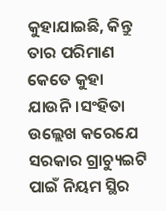କୁହାଯାଇଛି, କିନ୍ତୁ ତାର ପରିମାଣ କେତେ କୁହା ଯାଉନି।ସଂହିତା ଉଲ୍ଲେଖ କରେଯେ ସରକାର ଗ୍ରାଚ୍ୟୁଇଟି ପାଇଁ ନିୟମ ସ୍ଥିର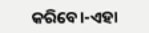କରିବେ।-ଏହା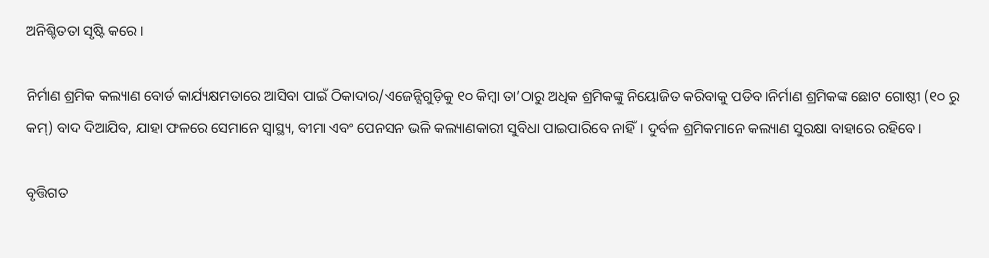ଅନିଶ୍ଚିତତା ସୃଷ୍ଟି କରେ।

ନିର୍ମାଣ ଶ୍ରମିକ କଲ୍ୟାଣ ବୋର୍ଡ କାର୍ଯ୍ୟକ୍ଷମତାରେ ଆସିବା ପାଇଁ ଠିକାଦାର/ଏଜେନ୍ସିଗୁଡ଼ିକୁ ୧୦ କିମ୍ବା ତା’ଠାରୁ ଅଧିକ ଶ୍ରମିକଙ୍କୁ ନିୟୋଜିତ କରିବାକୁ ପଡିବ।ନିର୍ମାଣ ଶ୍ରମିକଙ୍କ ଛୋଟ ଗୋଷ୍ଠୀ (୧୦ ରୁ କମ୍) ବାଦ ଦିଆଯିବ, ଯାହା ଫଳରେ ସେମାନେ ସ୍ୱାସ୍ଥ୍ୟ, ବୀମା ଏବଂ ପେନସନ ଭଳି କଲ୍ୟାଣକାରୀ ସୁବିଧା ପାଇପାରିବେ ନାହିଁ। ଦୁର୍ବଳ ଶ୍ରମିକମାନେ କଲ୍ୟାଣ ସୁରକ୍ଷା ବାହାରେ ରହିବେ।

ବୃତ୍ତିଗତ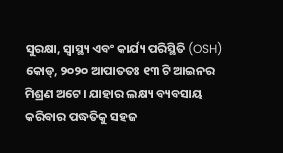ସୁରକ୍ଷା, ସ୍ୱାସ୍ଥ୍ୟ ଏବଂ କାର୍ଯ୍ୟ ପରିସ୍ଥିତି (OSH) କୋଡ୍, ୨୦୨୦ ଆପାତତଃ ୧୩ ଟି ଆଇନର ମିଶ୍ରଣ ଅଟେ। ଯାହାର ଲକ୍ଷ୍ୟ ବ୍ୟବସାୟ କରିବାର ପଦ୍ଧତିକୁ ସହଜ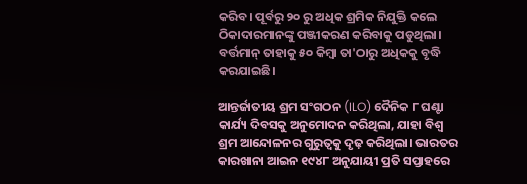କରିବ। ପୂର୍ବରୁ ୨୦ ରୁ ଅଧିକ ଶ୍ରମିକ ନିଯୁକ୍ତି କଲେ ଠିକାଦାରମାନଙ୍କୁ ପଞ୍ଜୀକରଣ କରିବାକୁ ପଡୁଥିଲା। ବର୍ତ୍ତମାନ୍ ତାହାକୁ ୫୦ କିମ୍ବା ତା'ଠାରୁ ଅଧିକକୁ ବୃଦ୍ଧି କରଯାଇଛି।

ଆନ୍ତର୍ଜାତୀୟ ଶ୍ରମ ସଂଗଠନ (ILO) ଦୈନିକ ୮ ଘଣ୍ଟା କାର୍ଯ୍ୟ ଦିବସକୁ ଅନୁମୋଦନ କରିଥିଲା, ଯାହା ବିଶ୍ୱ ଶ୍ରମ ଆନ୍ଦୋଳନର ଗୁରୁତ୍ୱକୁ ଦୃଢ଼ କରିଥିଲା। ଭାରତର କାରଖାନା ଆଇନ ୧୯୪୮ ଅନୁଯାୟୀ ପ୍ରତି ସପ୍ତାହରେ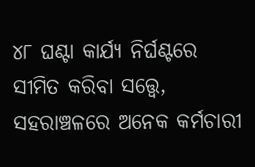୪୮ ଘଣ୍ଟା କାର୍ଯ୍ୟ ନିର୍ଘଣ୍ଟରେ ସୀମିତ କରିବା ସତ୍ତ୍ୱେ, ସହରାଞ୍ଚଳରେ ଅନେକ କର୍ମଚାରୀ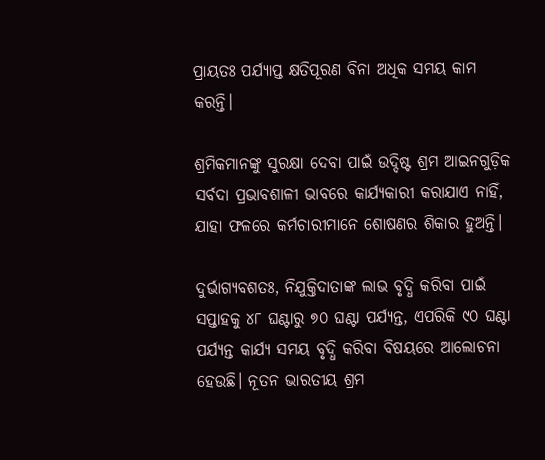ପ୍ରାୟତଃ ପର୍ଯ୍ୟାପ୍ତ କ୍ଷତିପୂରଣ ବିନା ଅଧିକ ସମୟ କାମ କରନ୍ତି।

ଶ୍ରମିକମାନଙ୍କୁ ସୁରକ୍ଷା ଦେବା ପାଇଁ ଉଦ୍ଦିଷ୍ଟ ଶ୍ରମ ଆଇନଗୁଡ଼ିକ ସର୍ବଦା ପ୍ରଭାବଶାଳୀ ଭାବରେ କାର୍ଯ୍ୟକାରୀ କରାଯାଏ ନାହିଁ, ଯାହା ଫଳରେ କର୍ମଚାରୀମାନେ ଶୋଷଣର ଶିକାର ହୁଅନ୍ତି।

ଦୁର୍ଭାଗ୍ୟବଶତଃ, ନିଯୁକ୍ତିଦାତାଙ୍କ ଲାଭ ବୃଦ୍ଧି କରିବା ପାଇଁ ସପ୍ତାହକୁ ୪୮ ଘଣ୍ଟାରୁ ୭୦ ଘଣ୍ଟା ପର୍ଯ୍ୟନ୍ତ, ଏପରିକି ୯୦ ଘଣ୍ଟା ପର୍ଯ୍ୟନ୍ତ କାର୍ଯ୍ୟ ସମୟ ବୃଦ୍ଧି କରିବା ବିଷୟରେ ଆଲୋଚନା ହେଉଛି। ନୂତନ ଭାରତୀୟ ଶ୍ରମ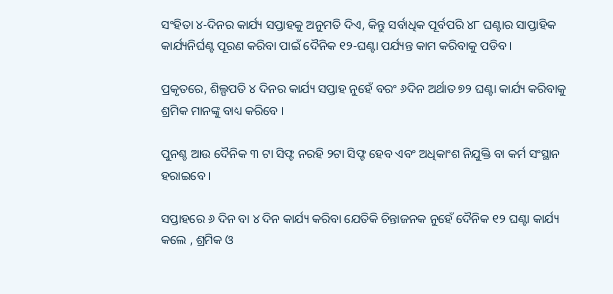ସଂହିତା ୪-ଦିନର କାର୍ଯ୍ୟ ସପ୍ତାହକୁ ଅନୁମତି ଦିଏ, କିନ୍ତୁ ସର୍ବାଧିକ ପୂର୍ବପରି ୪୮ ଘଣ୍ଟାର ସାପ୍ତାହିକ କାର୍ଯ୍ୟନିର୍ଘଣ୍ଟ ପୂରଣ କରିବା ପାଇଁ ଦୈନିକ ୧୨-ଘଣ୍ଟା ପର୍ଯ୍ୟନ୍ତ କାମ କରିବାକୁ ପଡିବ।

ପ୍ରକୃତରେ, ଶିଲ୍ପପତି ୪ ଦିନର କାର୍ଯ୍ୟ ସପ୍ତାହ ନୁହେଁ ବରଂ ୬ଦିନ ଅର୍ଥାତ ୭୨ ଘଣ୍ଟା କାର୍ଯ୍ୟ କରିବାକୁ ଶ୍ରମିକ ମାନଙ୍କୁ ବାଧ୍ୟ କରିବେ ।

ପୁନଶ୍ଚ ଆଉ ଦୈନିକ ୩ ଟା ସିଫ୍ଟ ନରହି ୨ଟା ସିଫ୍ଟ ହେବ ଏବଂ ଅଧିକାଂଶ ନିଯୁକ୍ତି ବା କର୍ମ ସଂସ୍ଥାନ ହରାଇବେ ।

ସପ୍ତାହରେ ୬ ଦିନ ବା ୪ ଦିନ କାର୍ଯ୍ୟ କରିବା ଯେତିକି ଚିନ୍ତାଜନକ ନୁହେଁ ଦୈନିକ ୧୨ ଘଣ୍ଟା କାର୍ଯ୍ୟ କଲେ , ଶ୍ରମିକ ଓ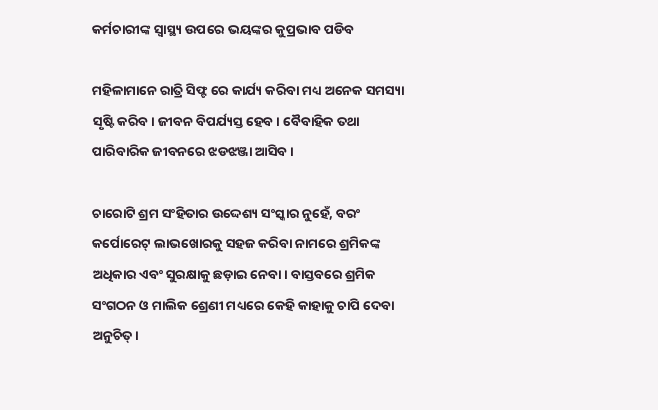କର୍ମଚାରୀଙ୍କ ସ୍ୱାସ୍ଥ୍ୟ ଉପରେ ଭୟଙ୍କର କୁପ୍ରଭାବ ପଡିବ

ମହିଳାମାନେ ରାତ୍ରି ସିଫ୍ଟ ରେ କାର୍ଯ୍ୟ କରିବା ମଧ୍ୟ ଅନେକ ସମସ୍ୟା ସୃଷ୍ଟି କରିବ। ଜୀବନ ବିପର୍ଯ୍ୟସ୍ତ ହେବ । ବୈବାହିକ ତଥା ପାରିବାରିକ ଜୀବନରେ ଝଡଝଞ୍ଜା ଆସିବ ।

ଚାରୋଟି ଶ୍ରମ ସଂହିତାର ଉଦ୍ଦେଶ୍ୟ ସଂସ୍କାର ନୁହେଁ, ବରଂ କର୍ପୋରେଟ୍ ଲାଭଖୋରକୁ ସହଜ କରିବା ନାମରେ ଶ୍ରମିକଙ୍କ ଅଧିକାର ଏବଂ ସୁରକ୍ଷାକୁ ଛଡ଼ାଇ ନେବା। ବାସ୍ତବରେ ଶ୍ରମିକ ସଂଗଠନ ଓ ମାଲିକ ଶ୍ରେଣୀ ମଧ୍ୟରେ କେହି କାହାକୁ ଚାପି ଦେବା ଅନୁଚିତ୍।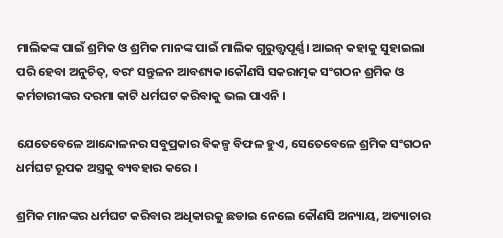ମାଲିକଙ୍କ ପାଇଁ ଶ୍ରମିକ ଓ ଶ୍ରମିକ ମାନଙ୍କ ପାଇଁ ମାଲିକ ଗୁରୁତ୍ତ୍ଵପୂର୍ଣ୍ଣ। ଆଇନ୍ କହାକୁ ସୁହାଇଲା ପରି ହେବା ଅନୁଚିତ୍, ବରଂ ସନ୍ତୁଳନ ଆବଶ୍ୟକ।କୌଣସି ସକରାତ୍ମକ ସଂଗଠନ ଶ୍ରମିକ ଓ କର୍ମଚାରୀଙ୍କର ଦରମା କାଟି ଧର୍ମଘଟ କରିବାକୁ ଭଲ ପାଏନି ।

ଯେତେବେଳେ ଆନ୍ଦୋଳନର ସବୁପ୍ରକାର ବିକଳ୍ପ ବିଫଳ ହୁଏ, ସେତେବେଳେ ଶ୍ରମିକ ସଂଗଠନ ଧର୍ମଘଟ ରୂପକ ଅସ୍ତ୍ରକୁ ବ୍ୟବହାର କରେ ।

ଶ୍ରମିକ ମାନଙ୍କର ଧର୍ମଘଟ କରିବାର ଅଧିକାରକୁ ଛଡାଇ ନେଲେ କୌଣସି ଅନ୍ୟାୟ, ଅତ୍ୟାଚାର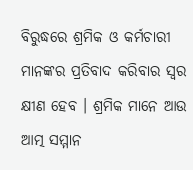ବିରୁଦ୍ଧରେ ଶ୍ରମିକ ଓ କର୍ମଚାରୀ ମାନଙ୍କର ପ୍ରତିବାଦ କରିବାର ସ୍ଵର କ୍ଷୀଣ ହେବ । ଶ୍ରମିକ ମାନେ ଆଉ ଆତ୍ମ ସମ୍ମାନ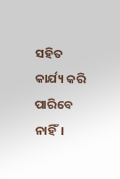ସହିତ କାର୍ଯ୍ୟ କରି ପାରିବେ ନାହିଁ।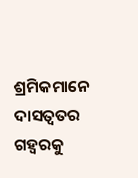ଶ୍ରମିକମାନେ ଦାସତ୍ୱତର ଗହ୍ଵରକୁ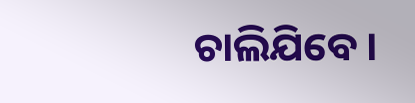ଚାଲିଯିବେ ।